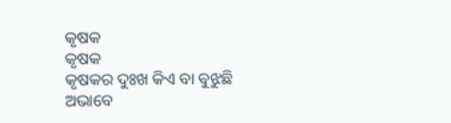କୃଷକ
କୃଷକ
କୃଷକର ଦୁଃଖ କିଏ ବା ବୁଝୁଛି
ଅଭାବେ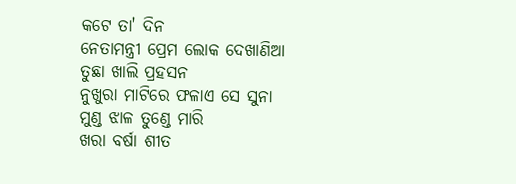କଟେ ତା' ଦିନ
ନେତାମନ୍ତ୍ରୀ ପ୍ରେମ ଲୋକ ଦେଖାଣିଆ
ତୁଛା ଖାଲି ପ୍ରହସନ
ନୁଖୁରା ମାଟିରେ ଫଳାଏ ସେ ସୁନା
ମୁଣ୍ଡ ଝାଳ ତୁଣ୍ଡେ ମାରି
ଖରା ବର୍ଷା ଶୀତ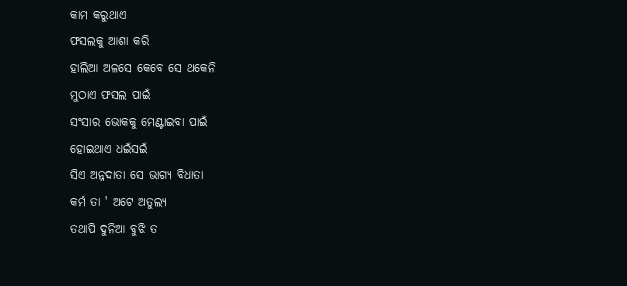କାମ କରୁଥାଏ
ଫସଲକୁ ଆଶା କରି
ହାଲିଆ ଅଳସେ କେବେ ସେ ଥକେନି
ମୁଠାଏ ଫସଲ ପାଇଁ
ସଂସାର ଭୋକକୁ ମେଣ୍ଟାଇବା ପାଇଁ
ହୋଇଥାଏ ଧଇଁସଇଁ
ସିଏ ଅନ୍ନଦାତା ସେ ଭାଗ୍ୟ ବିଧାତା
କର୍ମ ତା ' ଅଟେ ଅତୁଲ୍ୟ
ତଥାପି ଦୁନିଆ ବୁଝି ତ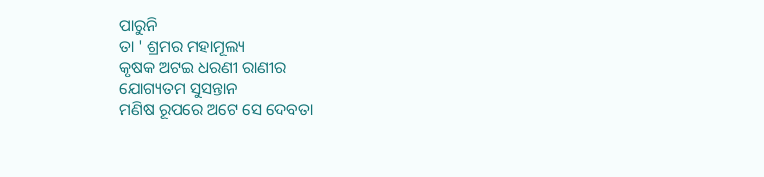ପାରୁନି
ତା ' ଶ୍ରମର ମହାମୂଲ୍ୟ
କୃଷକ ଅଟଇ ଧରଣୀ ରାଣୀର
ଯୋଗ୍ୟତମ ସୁସନ୍ତାନ
ମଣିଷ ରୂପରେ ଅଟେ ସେ ଦେବତା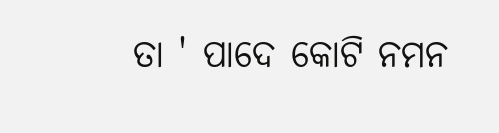ତା ' ପାଦେ କୋଟି ନମନ